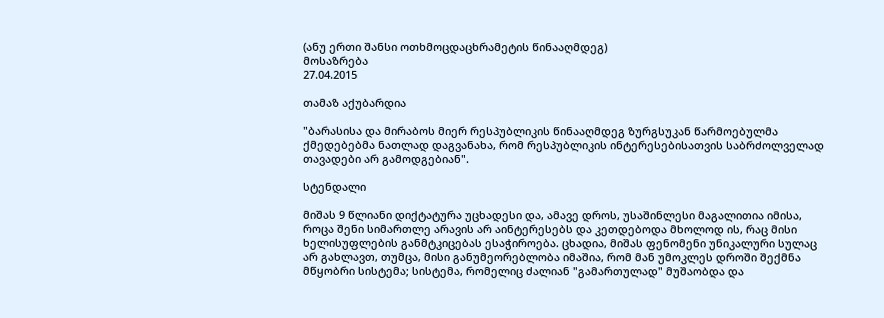(ანუ ერთი შანსი ოთხმოცდაცხრამეტის წინააღმდეგ)
მოსაზრება
27.04.2015

თამაზ აქუბარდია

"ბარასისა და მირაბოს მიერ რესპუბლიკის წინააღმდეგ ზურგსუკან წარმოებულმა ქმედებებმა ნათლად დაგვანახა, რომ რესპუბლიკის ინტერესებისათვის საბრძოლველად თავადები არ გამოდგებიან".

სტენდალი

მიშას 9 წლიანი დიქტატურა უცხადესი და, ამავე დროს, უსაშინლესი მაგალითია იმისა, როცა შენი სიმართლე არავის არ აინტერესებს და კეთდებოდა მხოლოდ ის, რაც მისი ხელისუფლების განმტკიცებას ესაჭიროება. ცხადია, მიშას ფენომენი უნიკალური სულაც არ გახლავთ, თუმცა, მისი განუმეორებლობა იმაშია, რომ მან უმოკლეს დროში შექმნა მწყობრი სისტემა; სისტემა, რომელიც ძალიან "გამართულად" მუშაობდა და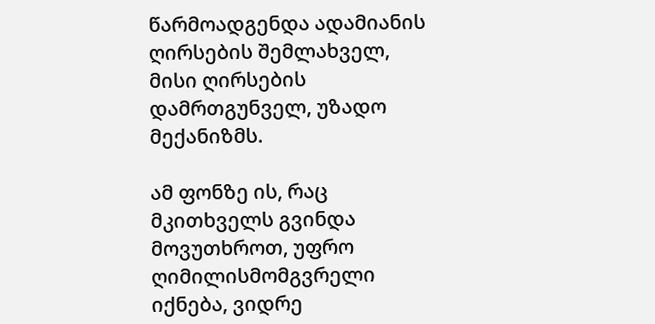წარმოადგენდა ადამიანის ღირსების შემლახველ, მისი ღირსების დამრთგუნველ, უზადო მექანიზმს.

ამ ფონზე ის, რაც მკითხველს გვინდა მოვუთხროთ, უფრო ღიმილისმომგვრელი იქნება, ვიდრე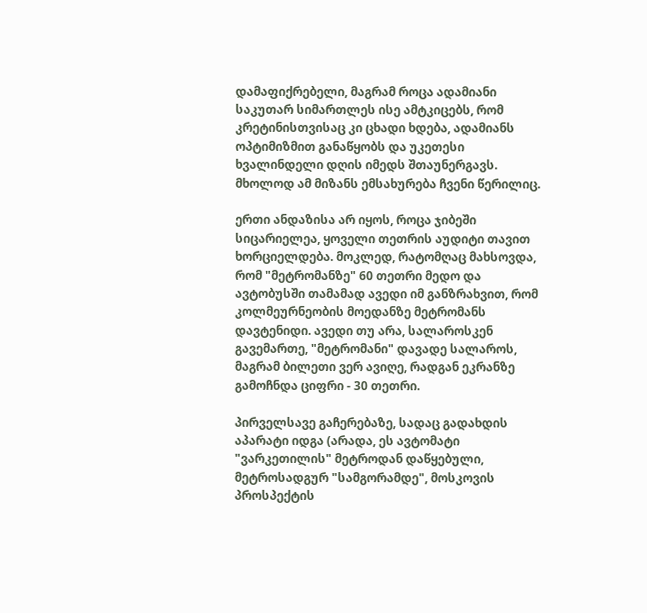დამაფიქრებელი, მაგრამ როცა ადამიანი საკუთარ სიმართლეს ისე ამტკიცებს, რომ კრეტინისთვისაც კი ცხადი ხდება, ადამიანს ოპტიმიზმით განაწყობს და უკეთესი ხვალინდელი დღის იმედს შთაუნერგავს. მხოლოდ ამ მიზანს ემსახურება ჩვენი წერილიც.

ერთი ანდაზისა არ იყოს, როცა ჯიბეში სიცარიელეა, ყოველი თეთრის აუდიტი თავით ხორციელდება. მოკლედ, რატომღაც მახსოვდა, რომ "მეტრომანზე" 60 თეთრი მედო და ავტობუსში თამამად ავედი იმ განზრახვით, რომ კოლმეურნეობის მოედანზე მეტრომანს დავტენიდი. ავედი თუ არა, სალაროსკენ გავემართე, "მეტრომანი" დავადე სალაროს, მაგრამ ბილეთი ვერ ავიღე, რადგან ეკრანზე გამოჩნდა ციფრი - 30 თეთრი.

პირველსავე გაჩერებაზე, სადაც გადახდის აპარატი იდგა (არადა, ეს ავტომატი "ვარკეთილის" მეტროდან დაწყებული, მეტროსადგურ "სამგორამდე", მოსკოვის პროსპექტის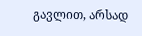გავლით, არსად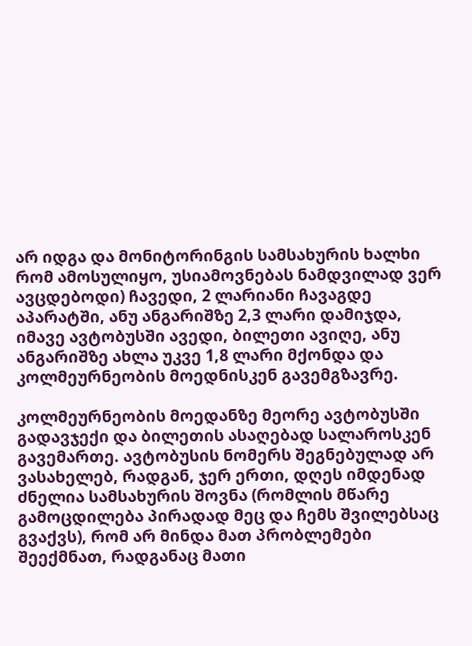არ იდგა და მონიტორინგის სამსახურის ხალხი რომ ამოსულიყო, უსიამოვნებას ნამდვილად ვერ ავცდებოდი) ჩავედი, 2 ლარიანი ჩავაგდე აპარატში, ანუ ანგარიშზე 2,3 ლარი დამიჯდა, იმავე ავტობუსში ავედი, ბილეთი ავიღე, ანუ ანგარიშზე ახლა უკვე 1,8 ლარი მქონდა და კოლმეურნეობის მოედნისკენ გავემგზავრე.

კოლმეურნეობის მოედანზე მეორე ავტობუსში გადავჯექი და ბილეთის ასაღებად სალაროსკენ გავემართე. ავტობუსის ნომერს შეგნებულად არ ვასახელებ, რადგან, ჯერ ერთი, დღეს იმდენად ძნელია სამსახურის შოვნა (რომლის მწარე გამოცდილება პირადად მეც და ჩემს შვილებსაც გვაქვს), რომ არ მინდა მათ პრობლემები შეექმნათ, რადგანაც მათი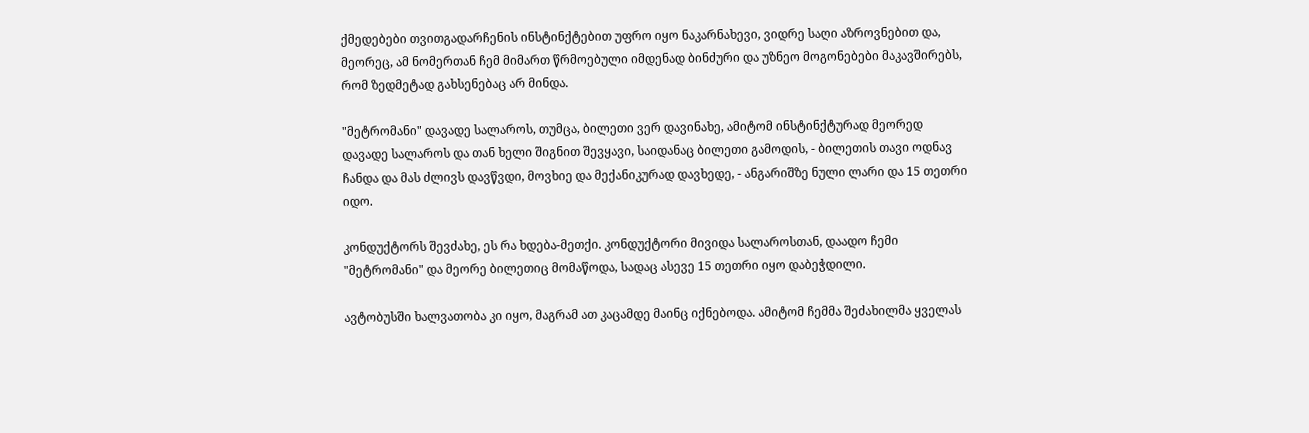ქმედებები თვითგადარჩენის ინსტინქტებით უფრო იყო ნაკარნახევი, ვიდრე საღი აზროვნებით და, მეორეც, ამ ნომერთან ჩემ მიმართ წრმოებული იმდენად ბინძური და უზნეო მოგონებები მაკავშირებს, რომ ზედმეტად გახსენებაც არ მინდა.

"მეტრომანი" დავადე სალაროს, თუმცა, ბილეთი ვერ დავინახე, ამიტომ ინსტინქტურად მეორედ დავადე სალაროს და თან ხელი შიგნით შევყავი, საიდანაც ბილეთი გამოდის, - ბილეთის თავი ოდნავ ჩანდა და მას ძლივს დავწვდი, მოვხიე და მექანიკურად დავხედე, - ანგარიშზე ნული ლარი და 15 თეთრი იდო.

კონდუქტორს შევძახე, ეს რა ხდება-მეთქი. კონდუქტორი მივიდა სალაროსთან, დაადო ჩემი "მეტრომანი" და მეორე ბილეთიც მომაწოდა, სადაც ასევე 15 თეთრი იყო დაბეჭდილი.

ავტობუსში ხალვათობა კი იყო, მაგრამ ათ კაცამდე მაინც იქნებოდა. ამიტომ ჩემმა შეძახილმა ყველას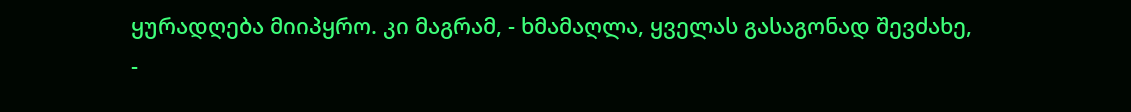ყურადღება მიიპყრო. კი მაგრამ, - ხმამაღლა, ყველას გასაგონად შევძახე, -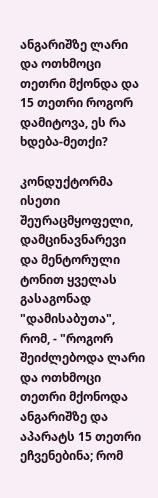ანგარიშზე ლარი და ოთხმოცი თეთრი მქონდა და 15 თეთრი როგორ დამიტოვა, ეს რა ხდება-მეთქი?

კონდუქტორმა ისეთი შეურაცმყოფელი, დამცინავნარევი და მენტორული ტონით ყველას გასაგონად "დამისაბუთა", რომ, - "როგორ შეიძლებოდა ლარი და ოთხმოცი თეთრი მქონოდა ანგარიშზე და აპარატს 15 თეთრი ეჩვენებინა; რომ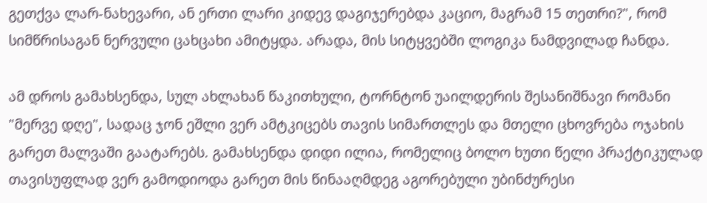გეთქვა ლარ-ნახევარი, ან ერთი ლარი კიდევ დაგიჯერებდა კაციო, მაგრამ 15 თეთრი?", რომ სიმწრისაგან ნერვული ცახცახი ამიტყდა. არადა, მის სიტყვებში ლოგიკა ნამდვილად ჩანდა.

ამ დროს გამახსენდა, სულ ახლახან წაკითხული, ტორნტონ უაილდერის შესანიშნავი რომანი "მერვე დღე", სადაც ჯონ ეშლი ვერ ამტკიცებს თავის სიმართლეს და მთელი ცხოვრება ოჯახის გარეთ მალვაში გაატარებს. გამახსენდა დიდი ილია, რომელიც ბოლო ხუთი წელი პრაქტიკულად თავისუფლად ვერ გამოდიოდა გარეთ მის წინააღმდეგ აგორებული უბინძურესი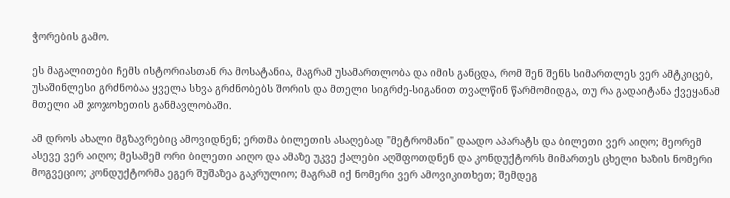ჭორების გამო.

ეს მაგალითები ჩემს ისტორიასთან რა მოსატანია, მაგრამ უსამართლობა და იმის განცდა, რომ შენ შენს სიმართლეს ვერ ამტკიცებ, უსაშინლესი გრძნობაა ყველა სხვა გრძნობებს შორის და მთელი სიგრძე-სიგანით თვალწინ წარმომიდგა, თუ რა გადაიტანა ქვეყანამ მთელი ამ ჯოჯოხეთის განმავლობაში.

ამ დროს ახალი მგზავრებიც ამოვიდნენ; ერთმა ბილეთის ასაღებად "მეტრომანი" დაადო აპარატს და ბილეთი ვერ აიღო; მეორემ ასევე ვერ აიღო; მესამემ ორი ბილეთი აიღო და ამაზე უკვე ქალები აღშფოთდნენ და კონდუქტორს მიმართეს ცხელი ხაზის ნომერი მოგვეციო; კონდუქტორმა ეგერ შუშაზეა გაკრულიო; მაგრამ იქ ნომერი ვერ ამოვიკითხეთ; შემდეგ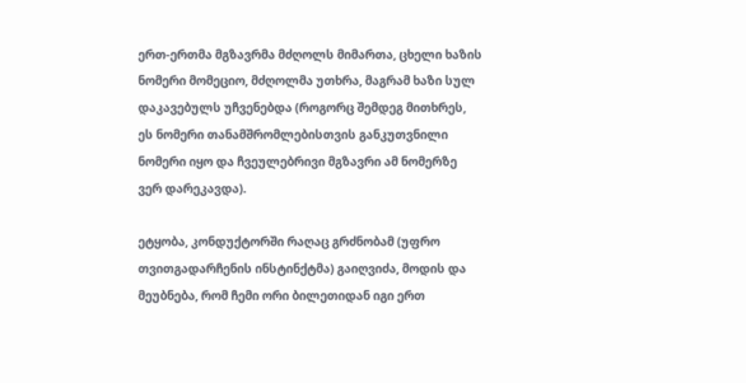ერთ-ერთმა მგზავრმა მძღოლს მიმართა, ცხელი ხაზის ნომერი მომეციო, მძღოლმა უთხრა, მაგრამ ხაზი სულ დაკავებულს უჩვენებდა (როგორც შემდეგ მითხრეს, ეს ნომერი თანამშრომლებისთვის განკუთვნილი ნომერი იყო და ჩვეულებრივი მგზავრი ამ ნომერზე ვერ დარეკავდა).

ეტყობა, კონდუქტორში რაღაც გრძნობამ (უფრო თვითგადარჩენის ინსტინქტმა) გაიღვიძა, მოდის და მეუბნება, რომ ჩემი ორი ბილეთიდან იგი ერთ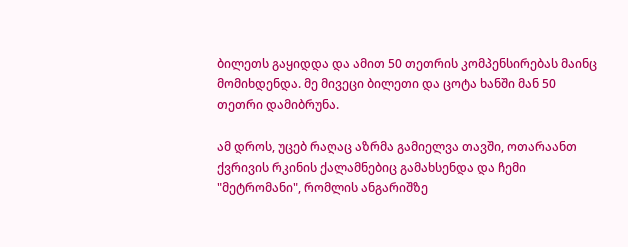ბილეთს გაყიდდა და ამით 50 თეთრის კომპენსირებას მაინც მომიხდენდა. მე მივეცი ბილეთი და ცოტა ხანში მან 50 თეთრი დამიბრუნა.

ამ დროს, უცებ რაღაც აზრმა გამიელვა თავში, ოთარაანთ ქვრივის რკინის ქალამნებიც გამახსენდა და ჩემი "მეტრომანი", რომლის ანგარიშზე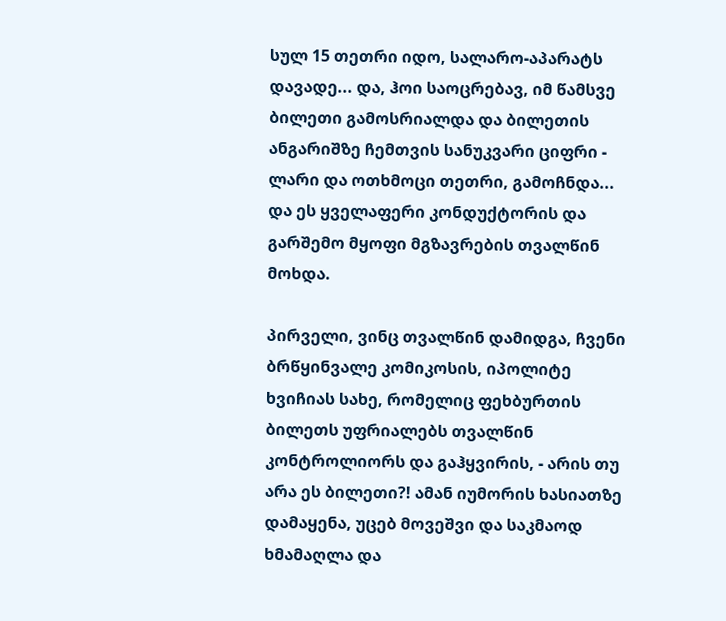სულ 15 თეთრი იდო, სალარო-აპარატს დავადე... და, ჰოი საოცრებავ, იმ წამსვე ბილეთი გამოსრიალდა და ბილეთის ანგარიშზე ჩემთვის სანუკვარი ციფრი - ლარი და ოთხმოცი თეთრი, გამოჩნდა... და ეს ყველაფერი კონდუქტორის და გარშემო მყოფი მგზავრების თვალწინ მოხდა.

პირველი, ვინც თვალწინ დამიდგა, ჩვენი ბრწყინვალე კომიკოსის, იპოლიტე ხვიჩიას სახე, რომელიც ფეხბურთის ბილეთს უფრიალებს თვალწინ კონტროლიორს და გაჰყვირის, - არის თუ არა ეს ბილეთი?! ამან იუმორის ხასიათზე დამაყენა, უცებ მოვეშვი და საკმაოდ ხმამაღლა და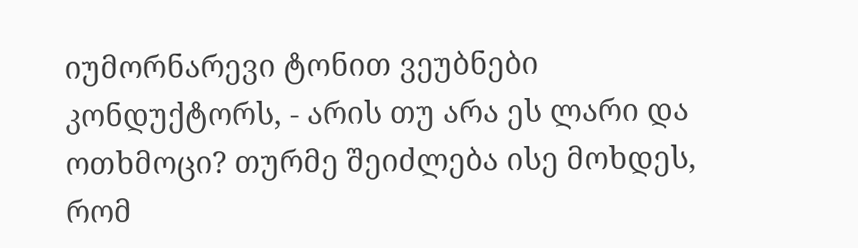იუმორნარევი ტონით ვეუბნები კონდუქტორს, - არის თუ არა ეს ლარი და ოთხმოცი? თურმე შეიძლება ისე მოხდეს, რომ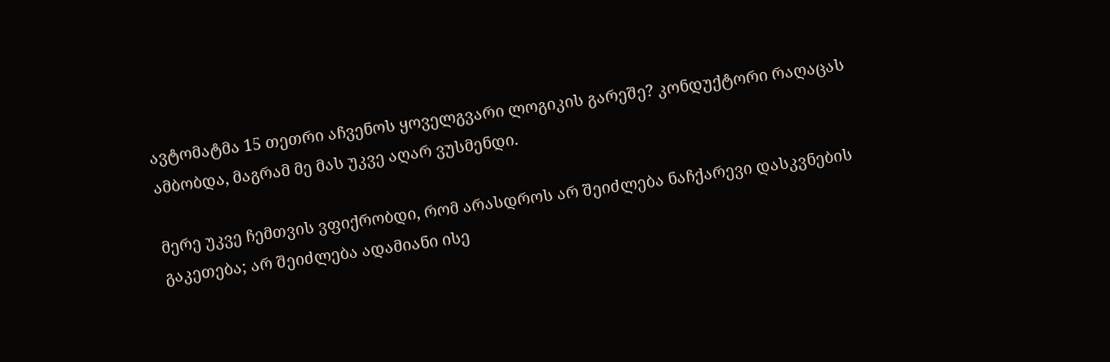ავტომატმა 15 თეთრი აჩვენოს ყოველგვარი ლოგიკის გარეშე? კონდუქტორი რაღაცას ამბობდა, მაგრამ მე მას უკვე აღარ ვუსმენდი.

მერე უკვე ჩემთვის ვფიქრობდი, რომ არასდროს არ შეიძლება ნაჩქარევი დასკვნების გაკეთება; არ შეიძლება ადამიანი ისე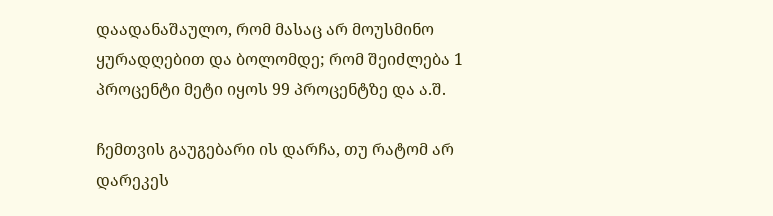დაადანაშაულო, რომ მასაც არ მოუსმინო ყურადღებით და ბოლომდე; რომ შეიძლება 1 პროცენტი მეტი იყოს 99 პროცენტზე და ა.შ.

ჩემთვის გაუგებარი ის დარჩა, თუ რატომ არ დარეკეს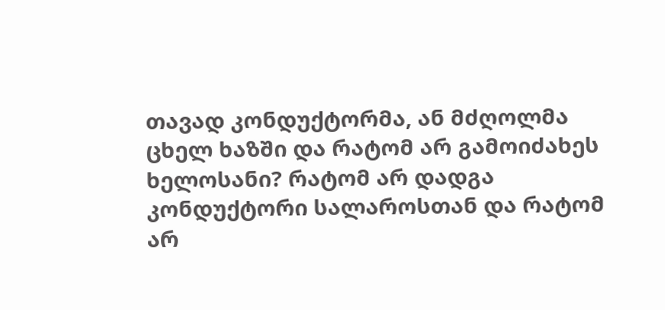თავად კონდუქტორმა, ან მძღოლმა ცხელ ხაზში და რატომ არ გამოიძახეს ხელოსანი? რატომ არ დადგა კონდუქტორი სალაროსთან და რატომ არ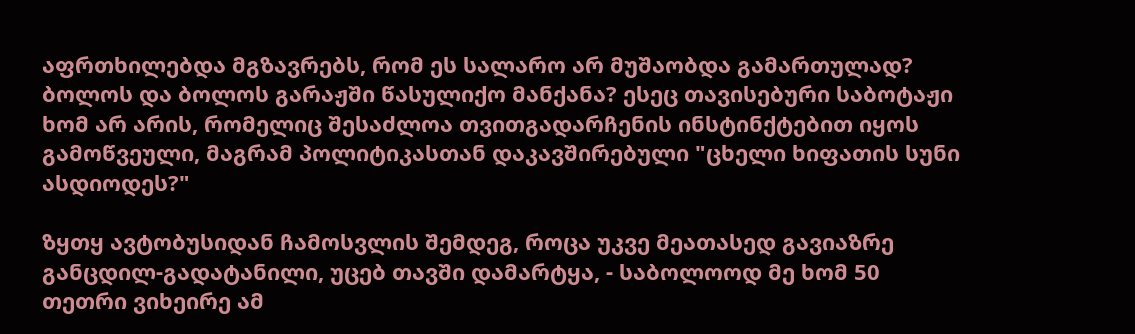აფრთხილებდა მგზავრებს, რომ ეს სალარო არ მუშაობდა გამართულად? ბოლოს და ბოლოს გარაჟში წასულიქო მანქანა? ესეც თავისებური საბოტაჟი ხომ არ არის, რომელიც შესაძლოა თვითგადარჩენის ინსტინქტებით იყოს გამოწვეული, მაგრამ პოლიტიკასთან დაკავშირებული "ცხელი ხიფათის სუნი ასდიოდეს?"

ზყთყ ავტობუსიდან ჩამოსვლის შემდეგ, როცა უკვე მეათასედ გავიაზრე განცდილ-გადატანილი, უცებ თავში დამარტყა, - საბოლოოდ მე ხომ 50 თეთრი ვიხეირე ამ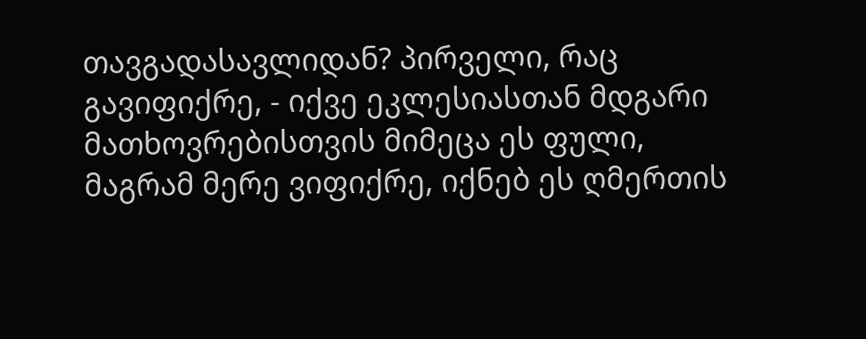თავგადასავლიდან? პირველი, რაც გავიფიქრე, - იქვე ეკლესიასთან მდგარი მათხოვრებისთვის მიმეცა ეს ფული, მაგრამ მერე ვიფიქრე, იქნებ ეს ღმერთის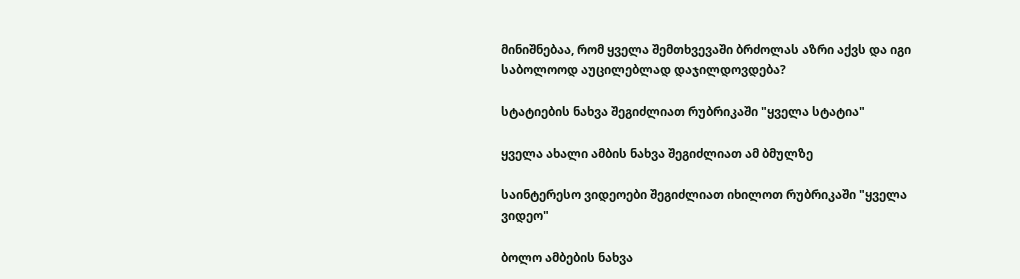მინიშნებაა, რომ ყველა შემთხვევაში ბრძოლას აზრი აქვს და იგი საბოლოოდ აუცილებლად დაჯილდოვდება?

სტატიების ნახვა შეგიძლიათ რუბრიკაში "ყველა სტატია"

ყველა ახალი ამბის ნახვა შეგიძლიათ ამ ბმულზე

საინტერესო ვიდეოები შეგიძლიათ იხილოთ რუბრიკაში "ყველა ვიდეო"

ბოლო ამბების ნახვა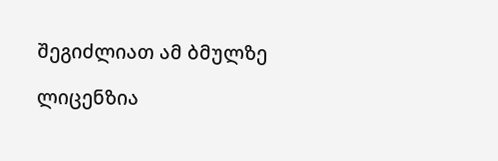შეგიძლიათ ამ ბმულზე

ლიცენზია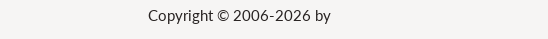Copyright © 2006-2026 by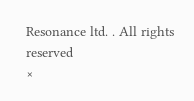Resonance ltd. . All rights reserved
×